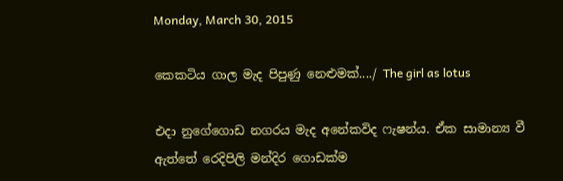Monday, March 30, 2015

කෙකටිය ගාල මැද පිපුණු නෙළුමක්..../ The girl as lotus

එදා නුගේගොඩ නගරය මැද අනේකවිද ෆැෂන්ය. ඒක සාමාන්‍ය වී ඇත්තේ රෙදිපිලි මන්දිර ගොඩක්ම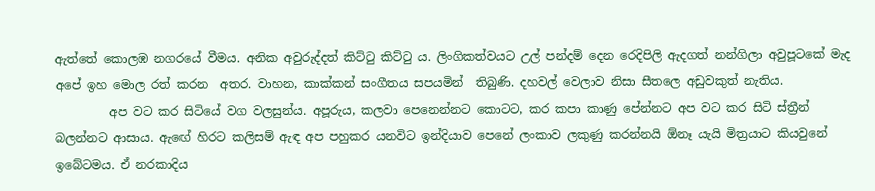ඇත්තේ කොලඹ නගරයේ වීමය. අනික අවුරුද්දත් කිට්‍ටු කිට්‍ටු ය. ලිංගිකත්වයට උල් පන්දම් දෙන රෙදිපිලි ඇදගත් නන්ගිලා අවුපූටකේ මැද අපේ ඉහ මොල රත් කරන  අතර. වාහන, කාක්කන් සංගීතය සපයමින්  තිබුණි. දහවල් වෙලාව නිසා සීතලෙ අඩුවකුත් නැතිය.
         අප වට කර සිටියේ වග වලසුන්ය. අපූරුය, කලවා පෙනෙන්නට කොටට, කර කපා කාණු පේන්නට අප වට කර සිටි ස්ත්‍රීන් බලන්නට ආසාය. ඇඟේ හිරට කලිසම් ඇඳ අප පහුකර යනවිට ඉන්දියාව පෙනේ ලංකාව ලකුණු කරන්නයි ඕනෑ යැයි මිත්‍රයාට කියවුනේ ඉබේටමය. ඒ නරකාදිය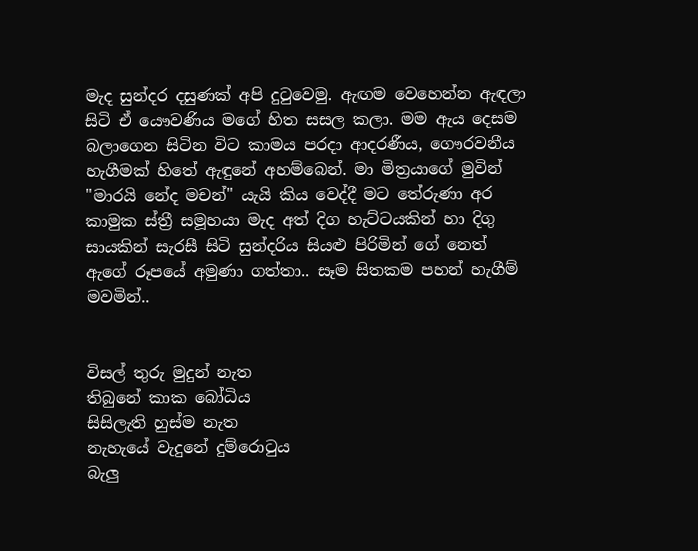මැද සුන්දර දසුණක් අපි දු‍ටුවෙමු. ඇඟම වෙහෙන්න ඇඳලා සිටි ඒ යෞවණිය මගේ හිත සසල කලා. මම ඇය දෙසම බලාගෙන සිටින විට කාමය පරදා ආදරණීය, ගෞරවනීය හැගීමක් හිතේ ඇඳුනේ අහම්බෙන්. මා මිත්‍රයාගේ මුවින් "මාරයි නේද මචන්" යැයි කිය වෙද්දී මට තේරුණා අර කාමුක ස්ත්‍රී සමූහයා මැද අත් දිග හැට්ටයකින් හා දිගු සායකින් සැරසී සිටි සුන්දරිය සියළු පිරිමින් ගේ නෙත් ඇගේ රූපයේ අමුණා ගත්තා.. සෑම සිතකම පහන් හැගීම් මවමින්..


විසල් තුරු මුදුන් නැත
තිබුනේ කාක බෝධිය
සිසිලැති හුස්ම නැත
නැහැයේ වැදුනේ දුම්රො‍ටුය
බැලු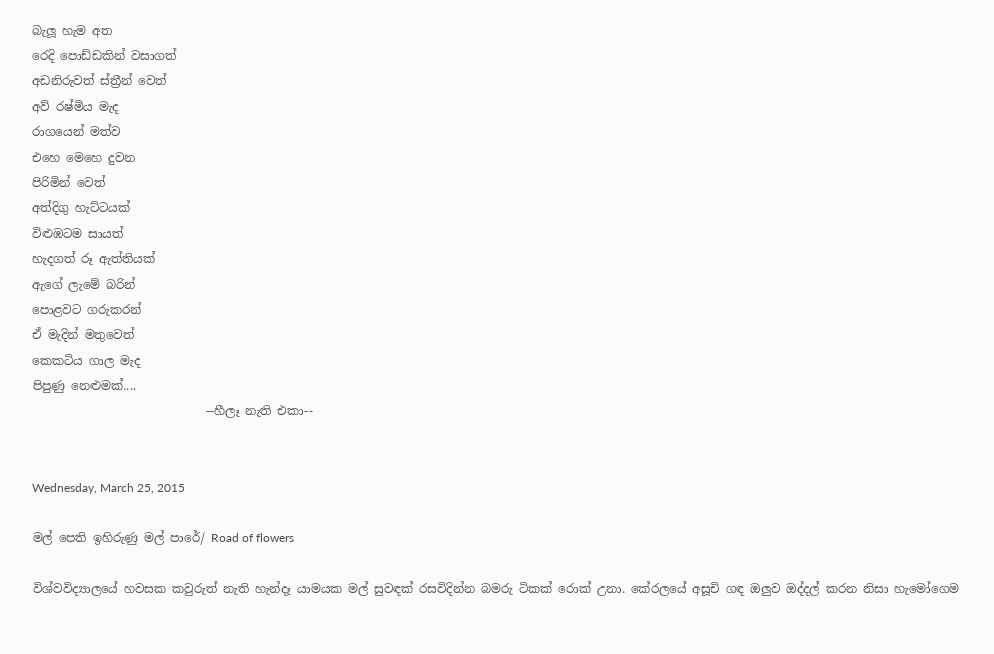බැලූ හැම අත
රෙදි පොඩ්ඩකින් වසාගත්
අඩනිරුවත් ස්ත්‍රීන් වෙත්
අව් රෂ්මිය මැද
රාගයෙන් මත්ව
එහෙ මෙහෙ දුවන
පිරිමින් වෙත්
අත්දිගු හැට්ටයක්
විළුඹටම සායත්
හැදගත් රූ ඇත්තියක්
ඇගේ ලැමේ බරින්
පොළවට ගරුකරන්
ඒ මැදින් මතුවෙත්
කෙකටිය ගාල මැද
පිපුණු නෙළුමක්....
                             --හීලෑ නැති එකා--


Wednesday, March 25, 2015

මල් පෙති ඉහිරුණු මල් පාරේ/ Road of flowers

විශ්වවිද්‍යාලයේ හවසක කවුරුත් නැති හැන්දෑ යාමයක මල් සුවඳක් රසවිදින්න බමරු ටිකක් රොක් උනා. කේරලයේ අසූචි ගඳ ඔලුව ඔද්දල් කරන නිසා හැමෝගෙම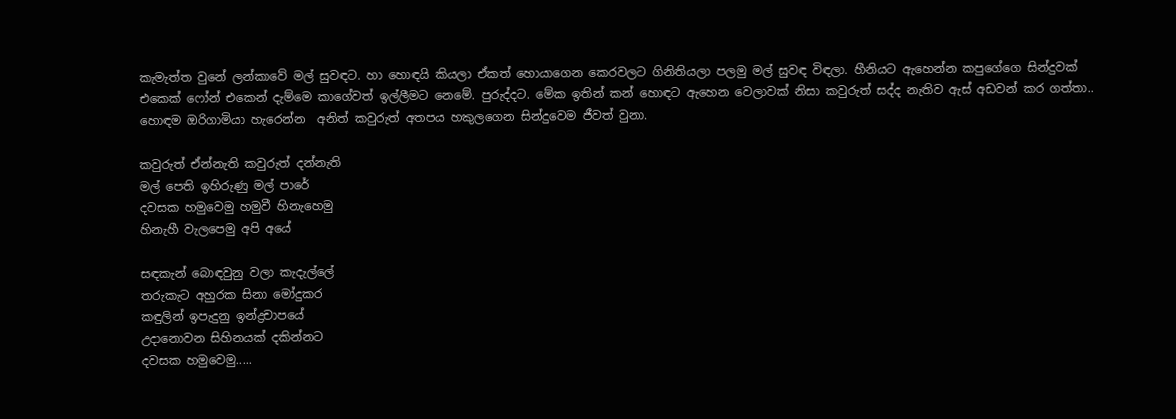කැමැත්ත වුනේ ලන්කාවේ මල් සුවඳට. හා හොඳයි කියලා ඒකත් හොයාගෙන කෙරවලට ගිනිතියලා පලමු මල් සුවඳ විඳලා. හීනියට ඇහෙන්න කපුගේගෙ සින්දුවක් එකෙක් ෆෝන් එකෙන් දැම්මෙ කාගේවත් ඉල්ලීමට නෙමේ. පුරුද්දට. මේක ඉතින් කන් හොඳට ඇහෙන වෙලාවක් නිසා කවුරුත් සද්ද නැතිව ඇස් අඩවන් කර ගත්තා.. හොඳම ඔරිගාමියා හැරෙන්න  අනිත් කවුරුත් අතපය හකුලගෙන සින්දුවෙම ජීවත් වුනා.

කවුරුත් ඒන්නැති කවුරුත් දන්නැති
මල් පෙති ඉහිරුණු මල් පාරේ
දවසක හමුවෙමු හමුවී හිනැහෙමු
හිනැහී වැලපෙමු අපි අයේ

සඳකැන් බොඳවුනු වලා කැදැල්ලේ
තරුකැට අහුරක සිනා මෝදුකර
කඳුලින් ඉපැදුනු ඉන්ද්‍රචාපයේ
උදානොවන සිහිනයක් දකින්නට
දවසක හමුවෙමු.....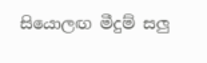සියොලඟ මීදුම් සලු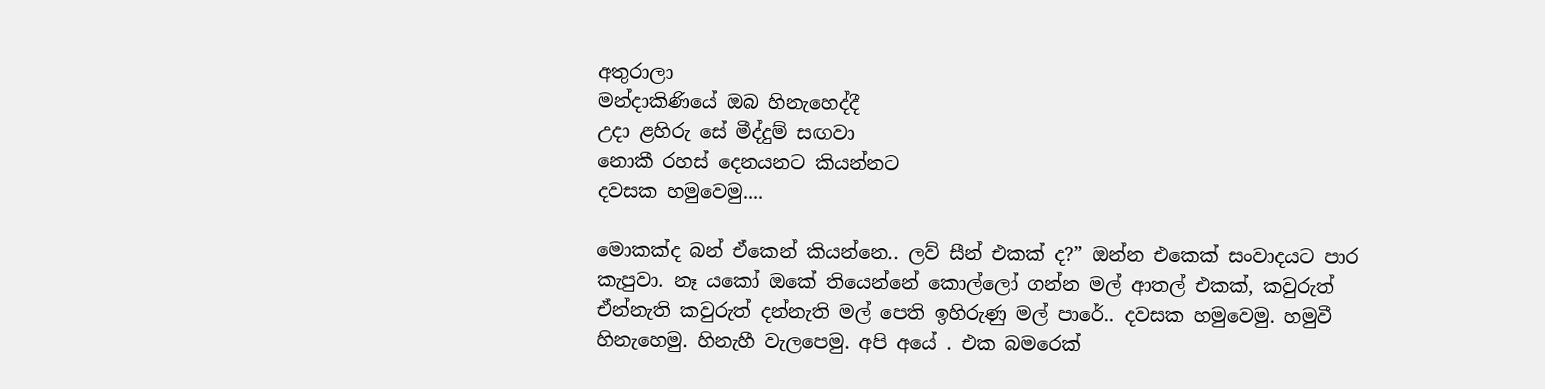අතුරාලා
මන්දාකිණියේ ඔබ හිනැහෙද්දී
උදා ළහිරු සේ මීද්දුම් සඟවා
නොකී රහස් දෙනයනට කියන්නට
දවසක හමුවෙමු....

මොකක්ද බන් ඒකෙන් කියන්නෙ.. ලව් සීන් එකක් ද?” ඔන්න එකෙක් සංවාදයට පාර කැපුවා. නෑ යකෝ ඔකේ තියෙන්නේ කොල්ලෝ ගන්න මල් ආතල් එකක්, කවුරුත් ඒන්නැති කවුරුත් දන්නැති මල් පෙති ඉහිරුණු මල් පාරේ.. දවසක හමුවෙමු. හමුවී හිනැහෙමු. හිනැහී වැලපෙමු. අපි අයේ . එක බමරෙක්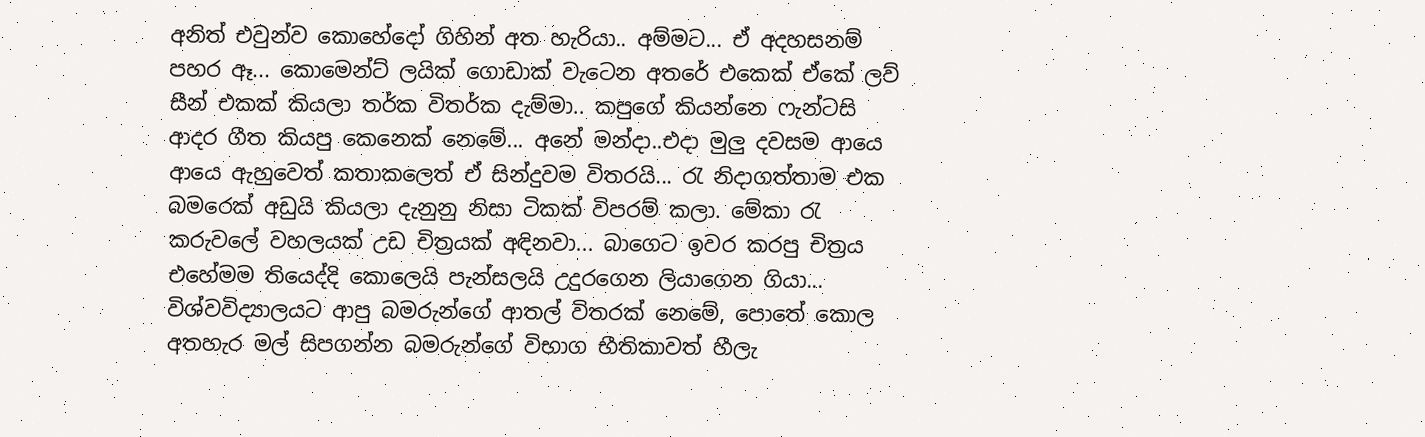අනිත් එවුන්ව කොහේදෝ ගිහින් අත හැරියා.. අම්මට... ඒ අදහසනම් පහර ඈ... කොමෙන්ට් ලයික් ගොඩාක් වැටෙන අතරේ එකෙක් ඒකේ ලව් සීන් එකක් කියලා තර්ක විතර්ක දැම්මා.. කපුගේ කියන්නෙ ෆැන්ටසි ආදර ගීත කියපු කෙනෙක් නෙමේ... අනේ මන්දා..එදා මුලු දවසම ආයෙ ආයෙ ඇහුවෙත් කතාකලෙත් ඒ සින්දුවම විතරයි... රැ නිදාගත්තාම එක බමරෙක් අඩුයි කියලා දැනුනු නිසා ටිකක් විපරම් කලා. මේකා ‍රැ කරුවලේ වහලයක් උඩ චිත්‍රයක් අඳිනවා... බාගෙට ඉවර කරපු චිත්‍රය එහේමම තියෙද්දි කොලෙයි පැන්සලයි උදුරගෙන ලියාගෙන ගියා... විශ්වවිද්‍යාලයට ආපු බමරුන්ගේ ආතල් විතරක් නෙමේ, පොතේ කොල අතහැර මල් සිපගන්න බමරුන්ගේ විභාග භීතිකාවත් හීලැ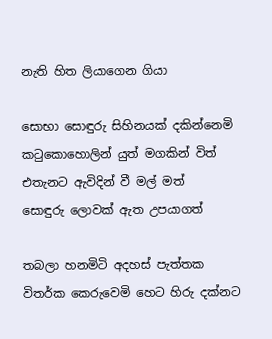නැති හිත ලියාගෙන ගියා

සොභා සොඳුරු සිහිනයක් දකින්නෙමි
ක‍ටුකොහොලින් යුත් මගකින් විත්
එතැනට ඇවිදින් වී මල් මත්
සොඳුරු ලොවක් ඇත උපයාගත්

තබලා හනමිටි අදහස් පැත්තක
විතර්ක කෙරුවෙමි හෙට හිරු දක්නට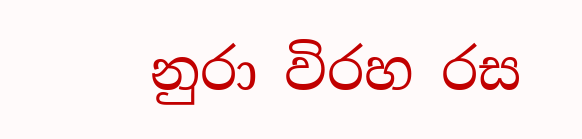නුරා විරහ රස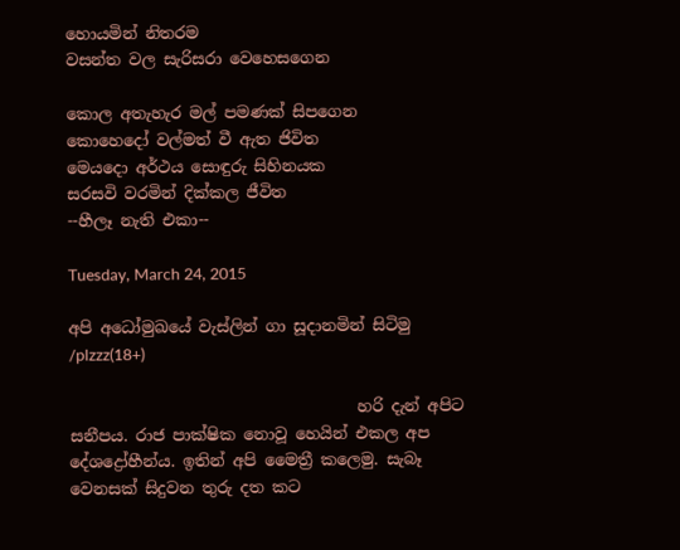හොයමින් නිතරම
වසන්ත වල සැරිසරා වෙහෙසගෙන

කොල අතැහැර මල් පමණක් සිපගෙන
කොහෙදෝ වල්මත් වී ඇත ජිවිත
මෙයදො අර්ථය සොඳුරු සිහිනයක
සරසවි වරමින් දික්කල ජීවිත                       --හීලෑ නැති එකා--

Tuesday, March 24, 2015

අපි අධෝමුඛයේ වැස්ලින් ගා සූදානමින් සිටිමු /plzzz(18+)

                                    හරි දැන් අපිට සනීපය. රාජ පාක්ෂික නොවූ හෙයින් එකල අප දේශද්‍රෝහීන්ය. ඉතින් අපි මෛත්‍රී කලෙමු. සැබෑ වෙනසක් සිදුවන තුරු දත කට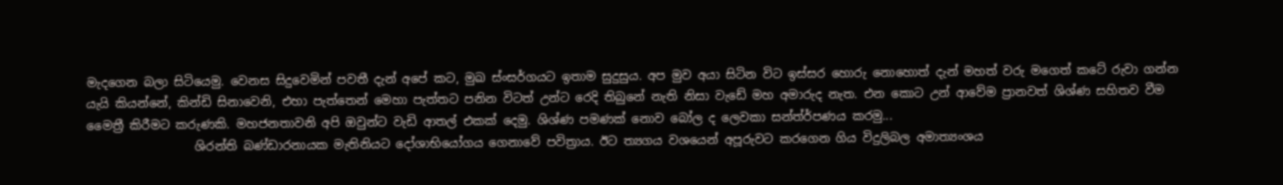මැදගෙන බලා සිටියෙමු. වෙනස සිදුවෙමින් පවතී දැන් අපේ කට, මුඛ ස්ංසර්ගයට ඉතාම සුදුසුය. අප මුව අයා සිටින විට ඉස්සර හොරු නොහොත් දැන් මහත් වරු මගෙත් කටේ රුවා ගන්න යැයි කියන්නේ, කින්ඩි සිනාවෙනි, එහා පැත්තෙන් මෙහා පැත්තට පනින විටත් උන්ට රෙදි තිබුනේ නැති නිසා වැඩේ මහ අමාරුද නැත. එන කොට උන් ආවේම ප්‍රානවත් ශිශ්ණ සහිතව වීම මෛත්‍රී කිරීමට කරුණකි. මහජනතාවනි අපි ඔවුන්ට වැඩි ආතල් එකක් දෙමු. ශිශ්ණ පමණක් නොව බෝල ද ලෙවකා සන්ත්ර්පණය කරමු...
                  ශිරන්ති බණ්ඩාරනායක මැතිනියට දෝශාභියෝගය ගෙනාවේ පවිත්‍රාය. ඊට ත්‍යගය වශයෙන් අපූරුවට කරගෙන ගිය විදුලිබල අමාත්‍යංශය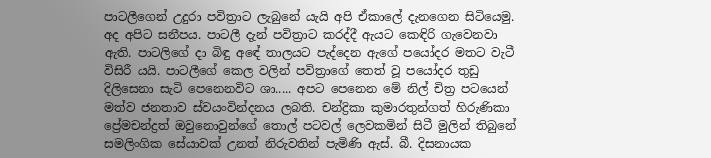පාටලීගෙන් උදුරා පවිත්‍රාට ලැබුනේ යැයි අපි ඒකාලේ දැනගෙන සිටියෙමු. අද අපිට සනීපය. පාටලී දැන් පවිත්‍රාට කරද්දී ඇයට කෙඳිරි ගැවෙනවා ඇති. පාටලිගේ දා බිඳු අඳේ තාලයට පැද්දෙන ඇගේ පයෝදර මතට වැටී විසිරී යයි. පාටලීගේ කෙල වලින් පවිත්‍රාගේ තෙත් වූ පයෝදර තුඩු දිලිසෙනා සැටි පෙනෙනවිට ශා..... අපට පෙනෙන මේ නිල් චිත්‍ර පටයෙන් මත්ව ජනතාව ස්වයංවින්දනය ලබති. චන්ද්‍රිකා කුමාරතුන්ගත් හිරුණිකා ප්‍රේමචන්ද්‍රත් ඔවුනොවුන්ගේ තොල් පටවල් ලෙවකමින් සිටී මුලින් තිබුනේ සමලිංගික සේයාවක් උනත් නිරුවතින් පැමිණි ඇස්. බී. දිසනායක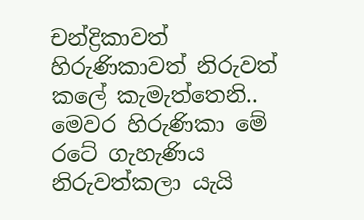චන්ද්‍රිකාවත්  හිරුණිකාවත් නිරුවත් කලේ කැමැත්තෙනි.. මෙවර හිරුණිකා මේ රටේ ගැහැණිය නිරුවත්කලා යැයි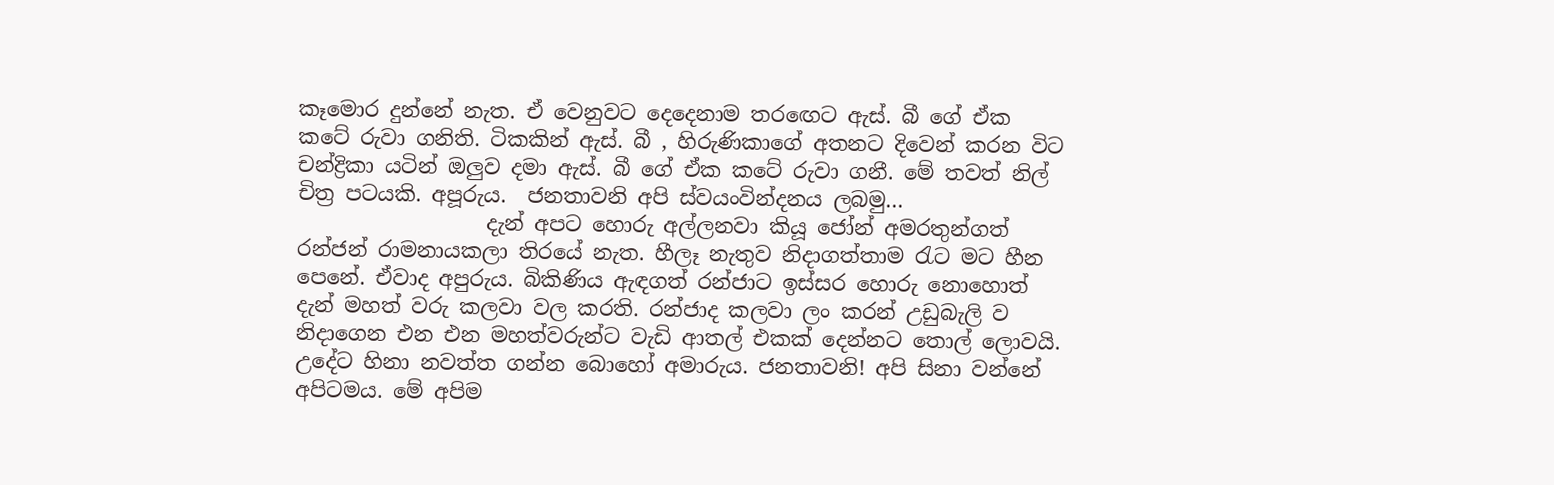කෑමොර දුන්නේ නැත. ඒ වෙනුවට දෙදෙනාම තර‍ඟෙට ඇස්. බී ගේ ඒක කටේ රුවා ගනිති. ටිකකින් ඇස්. බී , හිරුණිකාගේ අතනට දිවෙන් කරන විට  චන්ද්‍රිකා යටින් ඔලුව දමා ඇස්. බී ගේ ඒක කටේ රුවා ගනී. මේ තවත් නිල් චිත්‍ර පටයකි. අපූරුය.  ජනතාවනි අපි ස්වයංවින්දනය ලබමු...
                  දැන් අපට හොරු අල්ලනවා කියූ ජෝන් අමරතුන්ගත් රන්ජන් රාමනායකලා තිරයේ නැත. හීලෑ නැතුව නිදාගත්තාම ‍රැට මට හීන පෙනේ. ඒවාද අපුරුය. බිකිණිය ඇඳගත් රන්ජාට ඉස්සර හොරු නොහොත් දැන් මහත් වරු කලවා වල කරති. රන්ජාද කලවා ලං කරන් උඩුබැලි ව නිදාගෙන එන එන මහත්වරුන්ට වැඩි ආතල් එකක් දෙන්නට තොල් ලොවයි. උදේට හිනා නවත්ත ගන්න බොහෝ අමාරුය. ජනතාවනි! අපි සිනා වන්නේ අපිටමය. මේ අපිම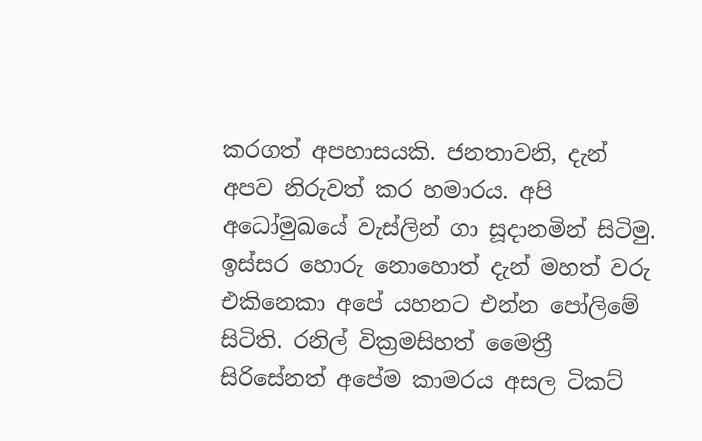කරගත් අපහාසයකි. ජනතාවනි, දැන් අපව නිරුවත් කර හමාරය. අපි අධෝමුඛයේ වැස්ලින් ගා සූදානමින් සිටිමු.  ඉස්සර හොරු නොහොත් දැන් මහත් වරු එකිනෙකා අපේ යහනට එන්න පෝලිමේ සිටිති. රනිල් වික්‍රමසිහත් මෛත්‍රී සිරිසේනත් අපේම කාමරය අසල ටිකට්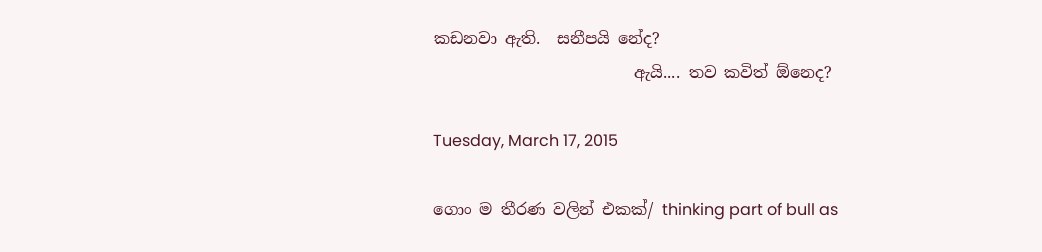කඩනවා ඇති.  සනීපයි නේද?
                         ඇයි.... තව කවිත් ඕනෙද?

Tuesday, March 17, 2015

ගොං ම තීරණ වලින් එකක්/ thinking part of bull as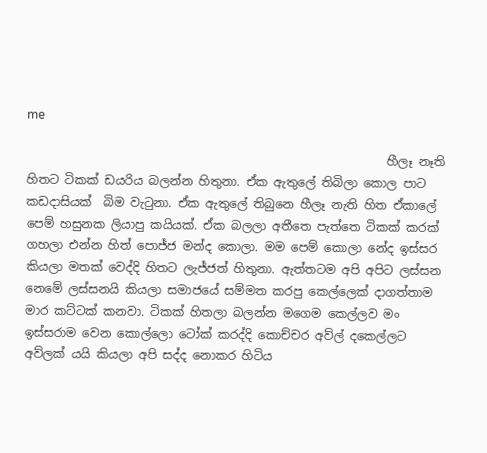me

                                                            හීලෑ නෑති හිතට ටිකක් ඩයරිය බලන්න හිතුනා. ඒක ඇතුලේ තිබිලා කොල පාට කඩදාසියක්  බිම වැ‍ටුනා. ඒක ඇතුලේ තිබුනෙ හීලෑ නැති හිත ඒකාලේ පෙම් හසුනක ලියාපු කයියක්. ඒක බලලා අතීතෙ පැත්තෙ ටිකක් කරක් ගහලා එන්න හිත් පොජ්ජ මන්ද කොලා. මම පෙම් කොලා නේද ඉස්සර කියලා මතක් වෙද්දි හිතට ලැජ්ජත් හිතුනා. ඇත්තටම අපි අපිට ලස්සන නෙමේ ලස්සනයි කියලා සමාජයේ සම්මත කරපු කෙල්ලෙක් දාගත්තාම මාර කට්ටක් කනවා. ටිකක් හිතලා බලන්න මගෙම කෙල්ලව මං ඉස්සරාම වෙන කොල්ලො ටෝක් කරද්දි කොච්චර අව්ල් දකෙල්ලට අව්ලක් යයි කියලා අපි සද්ද නොකර හිටිය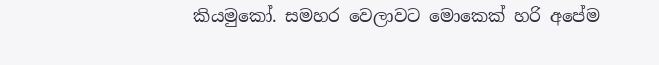කියමුකෝ. සමහර වෙලාවට මොකෙක් හරි අපේම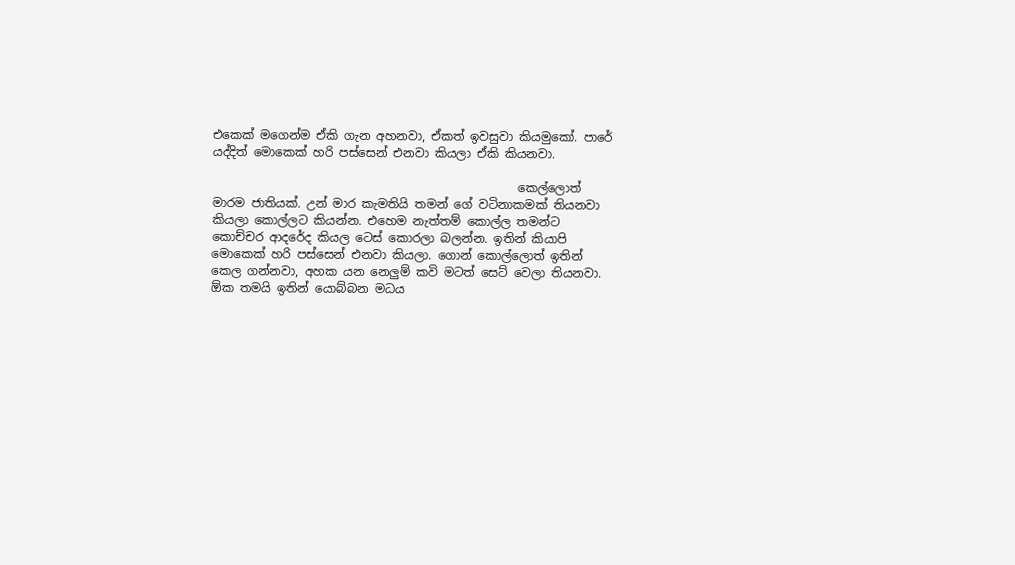එකෙක් මගෙන්ම ඒකි ගැන අහනවා, ඒකත් ඉවසුවා කියමුකෝ. පාරේ යද්දිත් මොකෙක් හරි පස්සෙන් එනවා කියලා ඒකි කියනවා.

                                                   කෙල්ලොත් මාරම ජාතියක්. උන් මාර කැමතියි තමන් ගේ වටිනාකමක් තියනවා කියලා කොල්ලට කියන්න. එහෙම නැත්තම් කොල්ල තමන්ට කොච්චර ආදරේද කියල ටෙස් කොරලා බලන්න. ඉතින් කියාපි  මොකෙක් හරි පස්සෙන් එනවා කියලා. ගොන් කොල්ලොත් ඉතින් කෙල ගන්නවා, අහක යන නෙලුම් කවි මටත් සෙට් වෙලා තියනවා. ඕක තමයි ඉතින් යොබ්බන මධය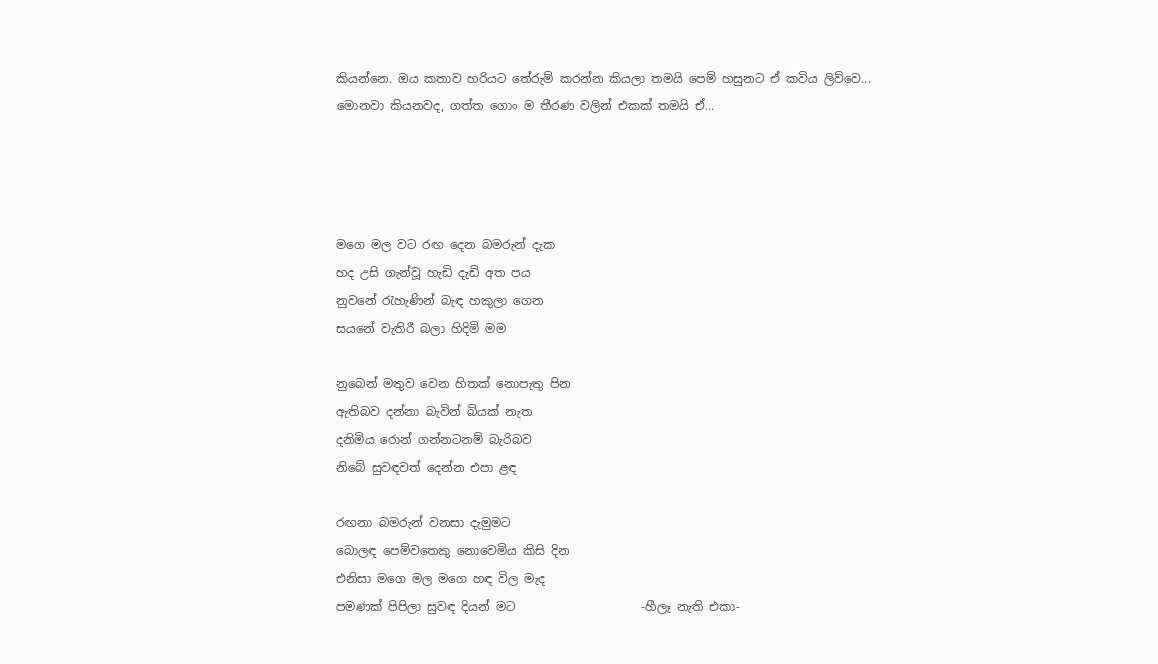කියන්නෙ. ඔය කතාව හරියට තේරුම් කරන්න කියලා තමයි පෙම් හසුනට ඒ කවිය ලිව්වෙ... මොනවා කියනවද, ගත්ත ගොං ම තීරණ වලින් එකක් තමයි ඒ...




මගෙ මල වට රඟ දෙන බමරුන් දැක
හද උසි ගැන්වූ හැඩි දැඩි අත පය
නුවනේ ‍රැහැණින් බැඳ හකුලා ගෙන
සයනේ වැතිරී බලා හිදිමි මම

නුබෙන් මතුව වෙන හිතක් නොපැතු පින
ඇතිබව දන්නා බැවින් බියක් නැත
දනිමිය රොන් ගන්නටනම් බැරිබව
නිබේ සුවඳවත් දෙන්න එපා ළඳ

රඟනා බමරුන් වනසා දැමුමට
බොලඳ පෙම්වතෙකු නොවෙමිය කිසි දින
එනිසා මගෙ මල මගෙ හඳ විල මැද
පමණක් පිපිලා සුවඳ දියන් මට                     -හීලෑ නැති එකා-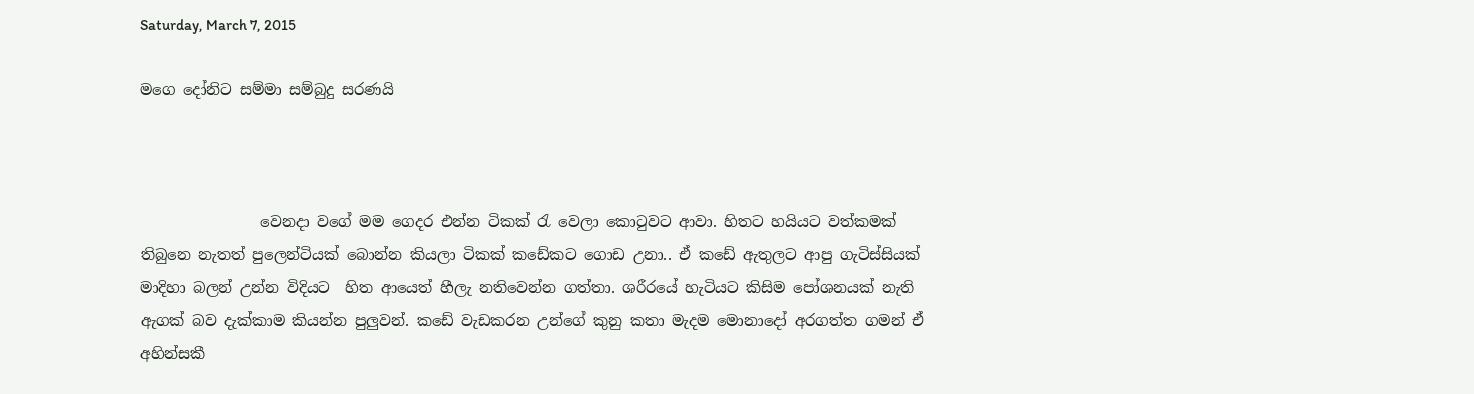Saturday, March 7, 2015

මගෙ දෝනිට සම්මා සම්බුදු සරණයි



                වෙනදා වගේ මම ගෙදර එන්න ටිකක් ‍රැ වෙලා කො‍ටුවට ආවා. හිතට හයියට වත්කමක් තිබුනෙ නැතත් පුලෙන්ටියක් බොන්න කියලා ටිකක් කඩේකට ගොඩ උනා.. ඒ කඩේ ඇතුලට ආපු ගැටිස්සියක් මාදිහා බලන් උන්න විදියට  හිත ආයෙත් හීලැ නතිවෙන්න ගත්තා. ශරීරයේ හැටියට කිසිම පෝශනයක් නැති ඇගක් බව දැක්කාම කියන්න පුලුවන්. කඩේ වැඩකරන උන්ගේ කුනු කතා මැදම මොනාදෝ අරගත්ත ගමන් ඒ අහින්සකී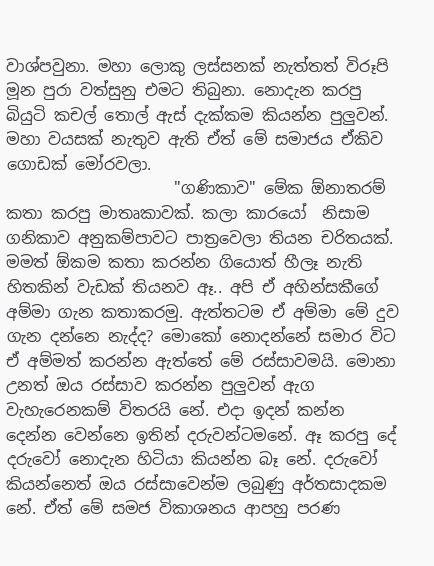වාශ්පවුනා. මහා ලොකු ලස්සනක් නැත්තත් විරූපි මූන පුරා වත්සුනු එමට තිබුනා. නොදැන කරපු බියුටි කචල් තොල් ඇස් දැක්කම කියන්න පුලුවන්. මහා වයසක් නැතුව ඇති ඒත් මේ සමාජය ඒකිව ගොඩක් මෝරවලා.
                     "ගණිකාව" මේක ඕනාතරම් කතා කරපු මාතෘකාවක්. කලා කාරයෝ  නිසාම ගනිකාව අනුකම්පාවට පාත්‍රවෙලා තියන චරිතයක්. මමත් ඕකම කතා කරන්න ගියොත් හීලෑ නැති හිතකින් වැඩක් තියනව ඈ.. අපි ඒ අහින්සකීගේ අම්මා ගැන කතාකරමු. ඇත්තටම ඒ අම්මා මේ දුව ගැන දන්නෙ නැද්ද? මොකෝ නොදන්නේ සමාර විට ඒ අම්මත් කරන්න ඇත්තේ මේ රස්සාවමයි. මොනා උනත් ඔය රස්සාව කරන්න පුලුවන් ඇග වැහැරෙනකම් විතරයි නේ. එදා ඉදන් කන්න දෙන්න වෙන්නෙ ඉතින් දරුවන්ටමනේ. ඈ කරපු දේ දරුවෝ නොදැන හිටියා කියන්න බෑ නේ. දරුවෝ කියන්නෙත් ඔය රස්සාවෙන්ම ලබුණු අර්තසාදකම නේ. ඒත් මේ සමජ විකාශනය ආපහු පරණ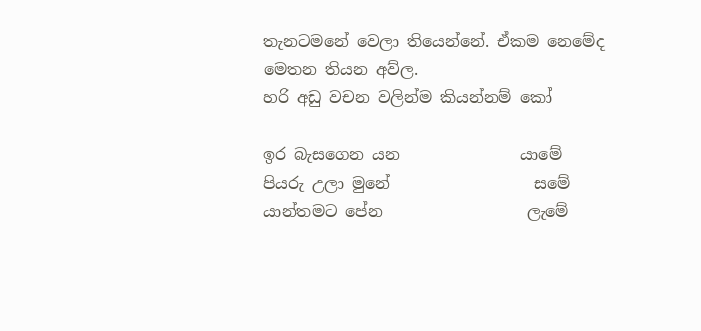තැනටමනේ වෙලා තියෙන්නේ. ඒකම නෙමේද මෙතන තියන අව්ල.
හරි අඩු වචන වලින්ම කියන්නම් කෝ

ඉර බැසගෙන යන               යාමේ
පියරු උලා මුනේ                  සමේ
යාන්තමට පේන                  ලැමේ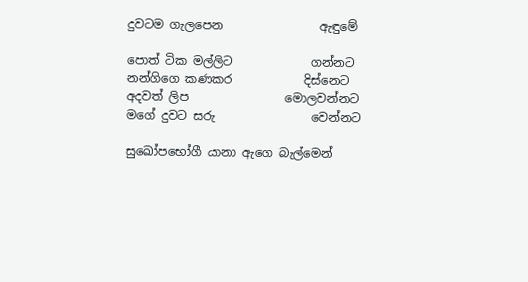දුවටම ගැලපෙන                ඇඳුමේ

පොත් ටික මල්ලිට             ගන්නට
නන්ගිගෙ කණකර            දිස්නෙට
අදවත් ලිප                මොලවන්නට
මගේ දුවට සරු                වෙන්නට

සුඛෝපභෝගී යානා ඇගෙ බැල්මෙන්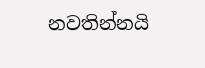නවතින්නයි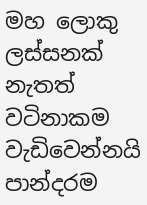මහ ලොකු ලස්සනක් නැතත් වටිනාකම           වැඩිවෙන්නයි
පාන්දරම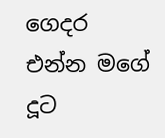ගෙදර එන්න මගේ දූට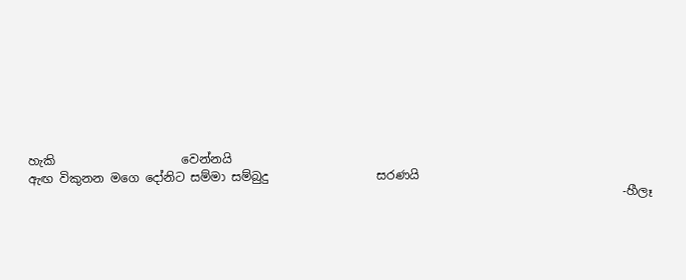හැකි                     වෙන්නයි
ඇඟ විකුනන මගෙ දෝනිට සම්මා සම්බුදු                  සරණයි
                                                                                                   -හීලෑ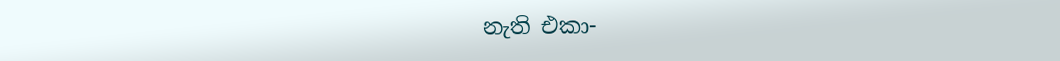නැති එකා-